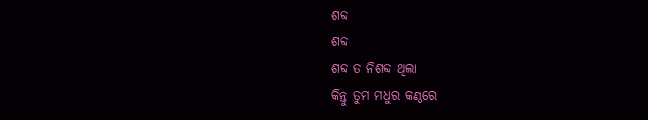ଶବ୍ଦ
ଶବ୍ଦ
ଶବ୍ଦ ତ ନିଶବ୍ଦ ଥିଲା
କିନ୍ତୁ ତୁମ ମଧୁର କଣ୍ଠରେ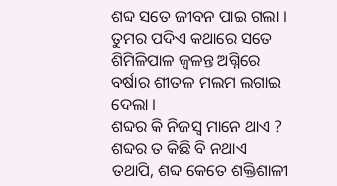ଶବ୍ଦ ସତେ ଜୀବନ ପାଇ ଗଲା ।
ତୁମର ପଦିଏ କଥାରେ ସତେ
ଶିମିଳିପାଳ ଜ୍ୱଳନ୍ତ ଅଗ୍ନିରେ
ବର୍ଷାର ଶୀତଳ ମଲମ ଲଗାଇ ଦେଲା ।
ଶବ୍ଦର କି ନିଜସ୍ୱ ମାନେ ଥାଏ ?
ଶବ୍ଦର ତ କିଛି ବି ନଥାଏ
ତଥାପି, ଶବ୍ଦ କେତେ ଶକ୍ତିଶାଳୀ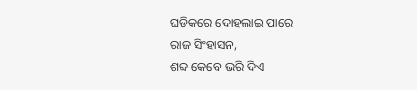ଘଡିକରେ ଦୋହଲାଇ ପାରେ
ରାଜ ସିଂହାସନ,
ଶବ୍ଦ କେବେ ଭରି ଦିଏ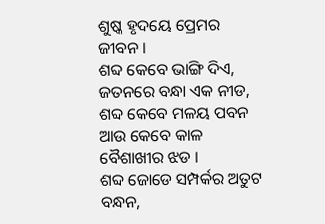ଶୁଷ୍କ ହୃଦୟେ ପ୍ରେମର ଜୀବନ ।
ଶବ୍ଦ କେବେ ଭାଙ୍ଗି ଦିଏ,
ଜତନରେ ବନ୍ଧା ଏକ ନୀଡ,
ଶବ୍ଦ କେବେ ମଳୟ ପବନ
ଆଉ କେବେ କାଳ ବୈଶାଖୀର ଝଡ ।
ଶବ୍ଦ ଜୋଡେ ସମ୍ପର୍କର ଅତୁଟ ବନ୍ଧନ,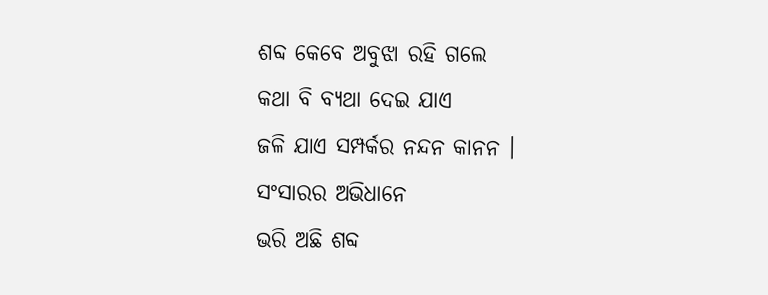ଶବ୍ଦ କେବେ ଅବୁଝା ରହି ଗଲେ
କଥା ବି ବ୍ୟଥା ଦେଇ ଯାଏ
ଜଳି ଯାଏ ସମ୍ପର୍କର ନନ୍ଦନ କାନନ ।
ସଂସାରର ଅଭିଧାନେ
ଭରି ଅଛି ଶବ୍ଦ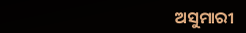ଅସୁମାରୀ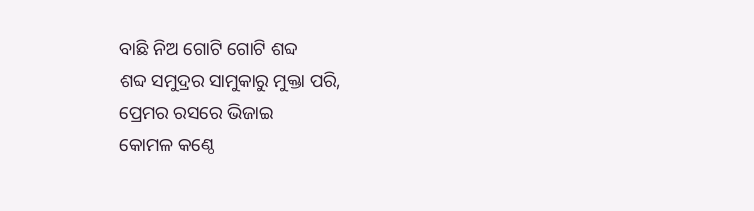ବାଛି ନିଅ ଗୋଟି ଗୋଟି ଶବ୍ଦ
ଶବ୍ଦ ସମୁଦ୍ରର ସାମୁକାରୁ ମୁକ୍ତା ପରି,
ପ୍ରେମର ରସରେ ଭିଜାଇ
କୋମଳ କଣ୍ଠେ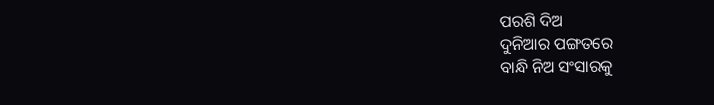ପରଶି ଦିଅ
ଦୁନିଆର ପଙ୍ଗତରେ
ବାନ୍ଧି ନିଅ ସଂସାରକୁ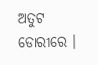ଅତୁଟ ଡୋରୀରେ ।